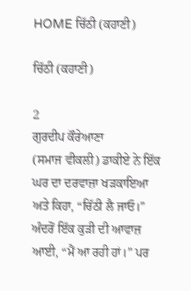HOME ਚਿੱਠੀ (ਕਹਾਣੀ)

ਚਿੱਠੀ (ਕਹਾਣੀ)

2
ਗੁਰਦੀਪ ਕੌਰੇਆਣਾ
(ਸਮਾਜ ਵੀਕਲੀ) ਡਾਕੀਏ ਨੇ ਇੱਕ ਘਰ ਦਾ ਦਰਵਾਜ਼ਾ ਖੜਕਾਇਆ ਅਤੇ ਕਿਹਾ, “ਚਿੱਠੀ ਲੈ ਜਾਓ।” ਅੰਦਰੋਂ ਇੱਕ ਕੁੜੀ ਦੀ ਆਵਾਜ਼ ਆਈ, “ਮੈਂ ਆ ਰਹੀ ਹਾਂ।” ਪਰ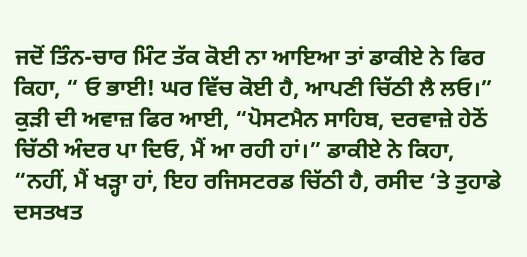ਜਦੋਂ ਤਿੰਨ-ਚਾਰ ਮਿੰਟ ਤੱਕ ਕੋਈ ਨਾ ਆਇਆ ਤਾਂ ਡਾਕੀਏ ਨੇ ਫਿਰ ਕਿਹਾ, “ ਓ ਭਾਈ! ਘਰ ਵਿੱਚ ਕੋਈ ਹੈ, ਆਪਣੀ ਚਿੱਠੀ ਲੈ ਲਓ।”
ਕੁੜੀ ਦੀ ਅਵਾਜ਼ ਫਿਰ ਆਈ, “ਪੋਸਟਮੈਨ ਸਾਹਿਬ, ਦਰਵਾਜ਼ੇ ਹੇਠੋਂ ਚਿੱਠੀ ਅੰਦਰ ਪਾ ਦਿਓ, ਮੈਂ ਆ ਰਹੀ ਹਾਂ।” ਡਾਕੀਏ ਨੇ ਕਿਹਾ, “ਨਹੀਂ, ਮੈਂ ਖੜ੍ਹਾ ਹਾਂ, ਇਹ ਰਜਿਸਟਰਡ ਚਿੱਠੀ ਹੈ, ਰਸੀਦ ‘ਤੇ ਤੁਹਾਡੇ ਦਸਤਖਤ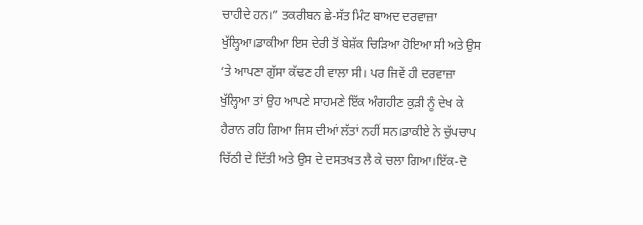ਚਾਹੀਦੇ ਹਨ।” ਤਕਰੀਬਨ ਛੇ-ਸੱਤ ਮਿੰਟ ਬਾਅਦ ਦਰਵਾਜ਼ਾ ਖੁੱਲ੍ਹਿਆ।ਡਾਕੀਆ ਇਸ ਦੇਰੀ ਤੋਂ ਬੇਸ਼ੱਕ ਚਿੜਿਆ ਹੋਇਆ ਸੀ ਅਤੇ ਉਸ ‘ਤੇ ਆਪਣਾ ਗੁੱਸਾ ਕੱਢਣ ਹੀ ਵਾਲਾ ਸੀ। ਪਰ ਜਿਵੇਂ ਹੀ ਦਰਵਾਜ਼ਾ ਖੁੱਲ੍ਹਿਆ ਤਾਂ ਉਹ ਆਪਣੇ ਸਾਹਮਣੇ ਇੱਕ ਅੰਗਹੀਣ ਕੁੜੀ ਨੂੰ ਦੇਖ ਕੇ ਹੈਰਾਨ ਰਹਿ ਗਿਆ ਜਿਸ ਦੀਆਂ ਲੱਤਾਂ ਨਹੀਂ ਸਨ।ਡਾਕੀਏ ਨੇ ਚੁੱਪਚਾਪ ਚਿੱਠੀ ਦੇ ਦਿੱਤੀ ਅਤੇ ਉਸ ਦੇ ਦਸਤਖਤ ਲੈ ਕੇ ਚਲਾ ਗਿਆ।ਇੱਕ-ਦੋ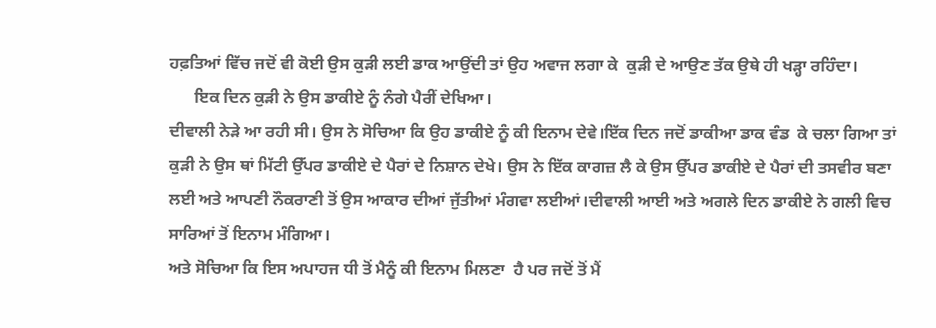ਹਫ਼ਤਿਆਂ ਵਿੱਚ ਜਦੋਂ ਵੀ ਕੋਈ ਉਸ ਕੁੜੀ ਲਈ ਡਾਕ ਆਉਂਦੀ ਤਾਂ ਉਹ ਅਵਾਜ ਲਗਾ ਕੇ  ਕੁੜੀ ਦੇ ਆਉਣ ਤੱਕ ਉਥੇ ਹੀ ਖੜ੍ਹਾ ਰਹਿੰਦਾ।
      ਇਕ ਦਿਨ ਕੁੜੀ ਨੇ ਉਸ ਡਾਕੀਏ ਨੂੰ ਨੰਗੇ ਪੈਰੀਂ ਦੇਖਿਆ।
ਦੀਵਾਲੀ ਨੇੜੇ ਆ ਰਹੀ ਸੀ। ਉਸ ਨੇ ਸੋਚਿਆ ਕਿ ਉਹ ਡਾਕੀਏ ਨੂੰ ਕੀ ਇਨਾਮ ਦੇਵੇ।ਇੱਕ ਦਿਨ ਜਦੋਂ ਡਾਕੀਆ ਡਾਕ ਵੰਡ  ਕੇ ਚਲਾ ਗਿਆ ਤਾਂ ਕੁੜੀ ਨੇ ਉਸ ਥਾਂ ਮਿੱਟੀ ਉੱਪਰ ਡਾਕੀਏ ਦੇ ਪੈਰਾਂ ਦੇ ਨਿਸ਼ਾਨ ਦੇਖੇ। ਉਸ ਨੇ ਇੱਕ ਕਾਗਜ਼ ਲੈ ਕੇ ਉਸ ਉੱਪਰ ਡਾਕੀਏ ਦੇ ਪੈਰਾਂ ਦੀ ਤਸਵੀਰ ਬਣਾ ਲਈ ਅਤੇ ਆਪਣੀ ਨੌਕਰਾਣੀ ਤੋਂ ਉਸ ਆਕਾਰ ਦੀਆਂ ਜੁੱਤੀਆਂ ਮੰਗਵਾ ਲਈਆਂ।ਦੀਵਾਲੀ ਆਈ ਅਤੇ ਅਗਲੇ ਦਿਨ ਡਾਕੀਏ ਨੇ ਗਲੀ ਵਿਚ ਸਾਰਿਆਂ ਤੋਂ ਇਨਾਮ ਮੰਗਿਆ।
ਅਤੇ ਸੋਚਿਆ ਕਿ ਇਸ ਅਪਾਹਜ ਧੀ ਤੋਂ ਮੈਨੂੰ ਕੀ ਇਨਾਮ ਮਿਲਣਾ  ਹੈ ਪਰ ਜਦੋਂ ਤੋਂ ਮੈਂ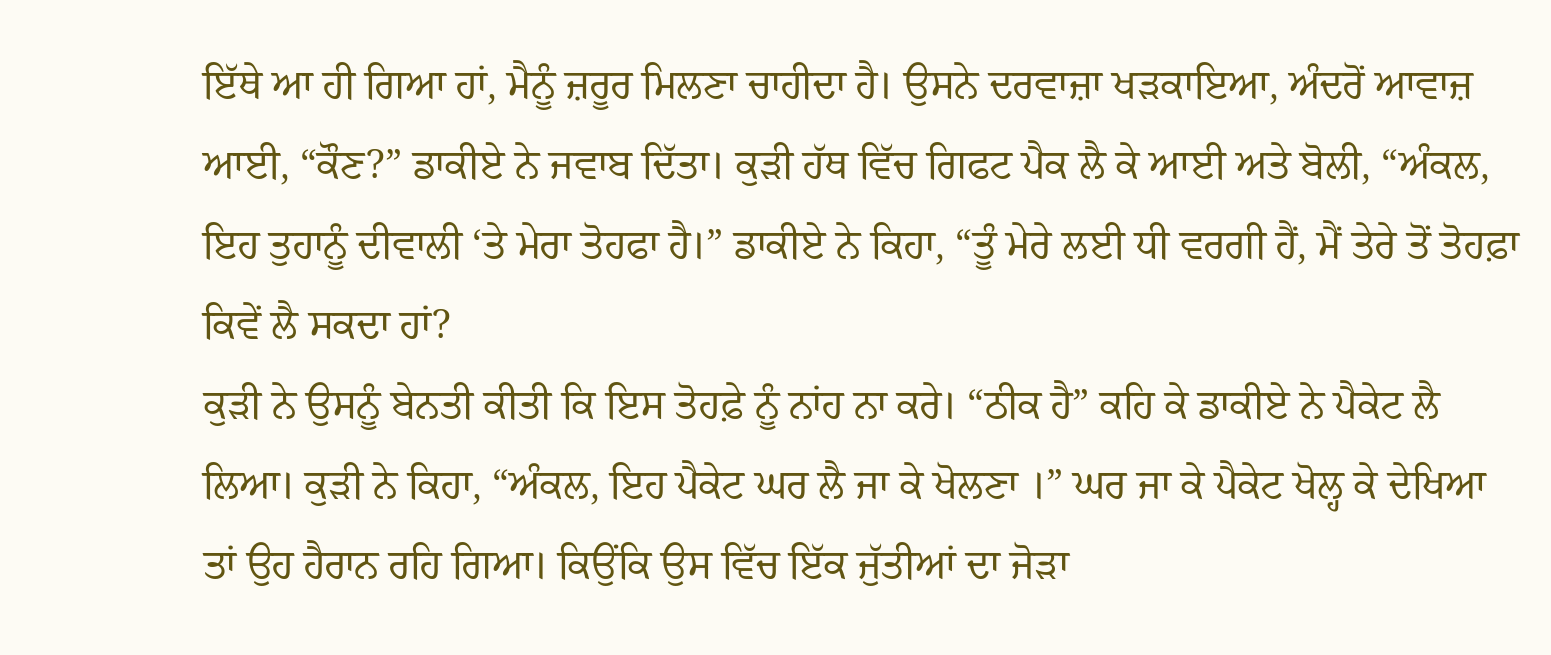ਇੱਥੇ ਆ ਹੀ ਗਿਆ ਹਾਂ, ਮੈਨੂੰ ਜ਼ਰੂਰ ਮਿਲਣਾ ਚਾਹੀਦਾ ਹੈ। ਉਸਨੇ ਦਰਵਾਜ਼ਾ ਖੜਕਾਇਆ, ਅੰਦਰੋਂ ਆਵਾਜ਼ ਆਈ, “ਕੌਣ?” ਡਾਕੀਏ ਨੇ ਜਵਾਬ ਦਿੱਤਾ। ਕੁੜੀ ਹੱਥ ਵਿੱਚ ਗਿਫਟ ਪੈਕ ਲੈ ਕੇ ਆਈ ਅਤੇ ਬੋਲੀ, “ਅੰਕਲ, ਇਹ ਤੁਹਾਨੂੰ ਦੀਵਾਲੀ ‘ਤੇ ਮੇਰਾ ਤੋਹਫਾ ਹੈ।” ਡਾਕੀਏ ਨੇ ਕਿਹਾ, “ਤੂੰ ਮੇਰੇ ਲਈ ਧੀ ਵਰਗੀ ਹੈਂ, ਮੈਂ ਤੇਰੇ ਤੋਂ ਤੋਹਫ਼ਾ ਕਿਵੇਂ ਲੈ ਸਕਦਾ ਹਾਂ?
ਕੁੜੀ ਨੇ ਉਸਨੂੰ ਬੇਨਤੀ ਕੀਤੀ ਕਿ ਇਸ ਤੋਹਫ਼ੇ ਨੂੰ ਨਾਂਹ ਨਾ ਕਰੇ। “ਠੀਕ ਹੈ” ਕਹਿ ਕੇ ਡਾਕੀਏ ਨੇ ਪੈਕੇਟ ਲੈ ਲਿਆ। ਕੁੜੀ ਨੇ ਕਿਹਾ, “ਅੰਕਲ, ਇਹ ਪੈਕੇਟ ਘਰ ਲੈ ਜਾ ਕੇ ਖੋਲਣਾ ।” ਘਰ ਜਾ ਕੇ ਪੈਕੇਟ ਖੋਲ੍ਹ ਕੇ ਦੇਖਿਆ ਤਾਂ ਉਹ ਹੈਰਾਨ ਰਹਿ ਗਿਆ। ਕਿਉਂਕਿ ਉਸ ਵਿੱਚ ਇੱਕ ਜੁੱਤੀਆਂ ਦਾ ਜੋੜਾ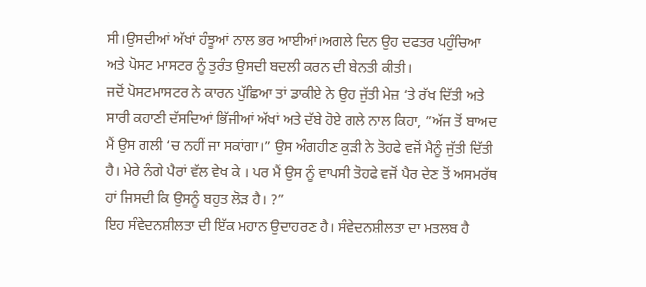ਸੀ।ਉਸਦੀਆਂ ਅੱਖਾਂ ਹੰਝੂਆਂ ਨਾਲ ਭਰ ਆਈਆਂ।ਅਗਲੇ ਦਿਨ ਉਹ ਦਫਤਰ ਪਹੁੰਚਿਆ ਅਤੇ ਪੋਸਟ ਮਾਸਟਰ ਨੂੰ ਤੁਰੰਤ ਉਸਦੀ ਬਦਲੀ ਕਰਨ ਦੀ ਬੇਨਤੀ ਕੀਤੀ।
ਜਦੋਂ ਪੋਸਟਮਾਸਟਰ ਨੇ ਕਾਰਨ ਪੁੱਛਿਆ ਤਾਂ ਡਾਕੀਏ ਨੇ ਉਹ ਜੁੱਤੀ ਮੇਜ਼ ‘ਤੇ ਰੱਖ ਦਿੱਤੀ ਅਤੇ ਸਾਰੀ ਕਹਾਣੀ ਦੱਸਦਿਆਂ ਭਿੱਜੀਆਂ ਅੱਖਾਂ ਅਤੇ ਦੱਬੇ ਹੋਏ ਗਲੇ ਨਾਲ ਕਿਹਾ, ”ਅੱਜ ਤੋਂ ਬਾਅਦ ਮੈਂ ਉਸ ਗਲੀ ‘ਚ ਨਹੀਂ ਜਾ ਸਕਾਂਗਾ।” ਉਸ ਅੰਗਹੀਣ ਕੁੜੀ ਨੇ ਤੋਹਫੇ ਵਜੋਂ ਮੈਨੂੰ ਜੁੱਤੀ ਦਿੱਤੀ ਹੈ। ਮੇਰੇ ਨੰਗੇ ਪੈਰਾਂ ਵੱਲ ਵੇਖ ਕੇ । ਪਰ ਮੈਂ ਉਸ ਨੂੰ ਵਾਪਸੀ ਤੋਹਫੇ ਵਜੋਂ ਪੈਰ ਦੇਣ ਤੋਂ ਅਸਮਰੱਥ ਹਾਂ ਜਿਸਦੀ ਕਿ ਉਸਨੂੰ ਬਹੁਤ ਲੋੜ ਹੈ। ?”
ਇਹ ਸੰਵੇਦਨਸ਼ੀਲਤਾ ਦੀ ਇੱਕ ਮਹਾਨ ਉਦਾਹਰਣ ਹੈ। ਸੰਵੇਦਨਸ਼ੀਲਤਾ ਦਾ ਮਤਲਬ ਹੈ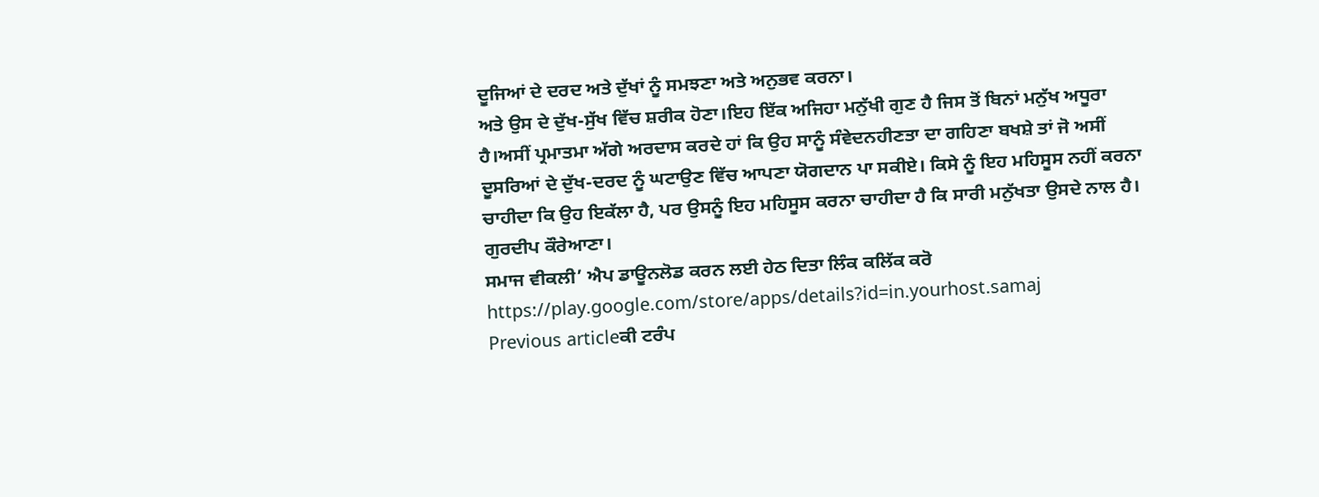ਦੂਜਿਆਂ ਦੇ ਦਰਦ ਅਤੇ ਦੁੱਖਾਂ ਨੂੰ ਸਮਝਣਾ ਅਤੇ ਅਨੁਭਵ ਕਰਨਾ।
ਅਤੇ ਉਸ ਦੇ ਦੁੱਖ-ਸੁੱਖ ਵਿੱਚ ਸ਼ਰੀਕ ਹੋਣਾ।ਇਹ ਇੱਕ ਅਜਿਹਾ ਮਨੁੱਖੀ ਗੁਣ ਹੈ ਜਿਸ ਤੋਂ ਬਿਨਾਂ ਮਨੁੱਖ ਅਧੂਰਾ ਹੈ।ਅਸੀਂ ਪ੍ਰਮਾਤਮਾ ਅੱਗੇ ਅਰਦਾਸ ਕਰਦੇ ਹਾਂ ਕਿ ਉਹ ਸਾਨੂੰ ਸੰਵੇਦਨਹੀਣਤਾ ਦਾ ਗਹਿਣਾ ਬਖਸ਼ੇ ਤਾਂ ਜੋ ਅਸੀਂ ਦੂਸਰਿਆਂ ਦੇ ਦੁੱਖ-ਦਰਦ ਨੂੰ ਘਟਾਉਣ ਵਿੱਚ ਆਪਣਾ ਯੋਗਦਾਨ ਪਾ ਸਕੀਏ। ਕਿਸੇ ਨੂੰ ਇਹ ਮਹਿਸੂਸ ਨਹੀਂ ਕਰਨਾ ਚਾਹੀਦਾ ਕਿ ਉਹ ਇਕੱਲਾ ਹੈ, ਪਰ ਉਸਨੂੰ ਇਹ ਮਹਿਸੂਸ ਕਰਨਾ ਚਾਹੀਦਾ ਹੈ ਕਿ ਸਾਰੀ ਮਨੁੱਖਤਾ ਉਸਦੇ ਨਾਲ ਹੈ।
ਗੁਰਦੀਪ ਕੌਰੇਆਣਾ।
ਸਮਾਜ ਵੀਕਲੀ’ ਐਪ ਡਾਊਨਲੋਡ ਕਰਨ ਲਈ ਹੇਠ ਦਿਤਾ ਲਿੰਕ ਕਲਿੱਕ ਕਰੋ
https://play.google.com/store/apps/details?id=in.yourhost.samaj
Previous articleਕੀ ਟਰੰਪ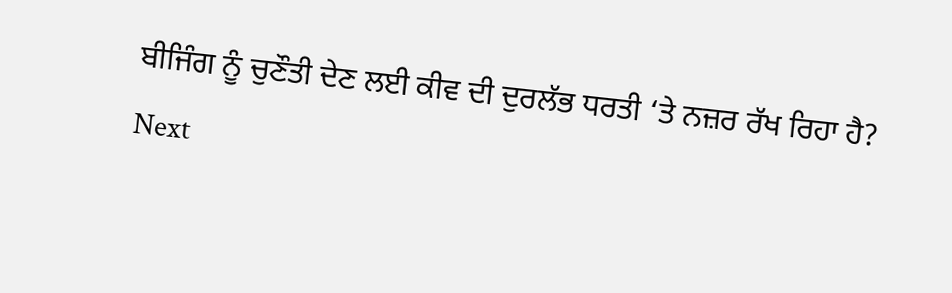ਬੀਜਿੰਗ ਨੂੰ ਚੁਣੌਤੀ ਦੇਣ ਲਈ ਕੀਵ ਦੀ ਦੁਰਲੱਭ ਧਰਤੀ ‘ਤੇ ਨਜ਼ਰ ਰੱਖ ਰਿਹਾ ਹੈ?
Next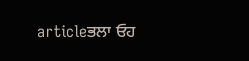articleਭਲਾ ਓਹ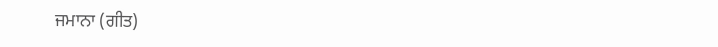ਜਮਾਨਾ (ਗੀਤ)